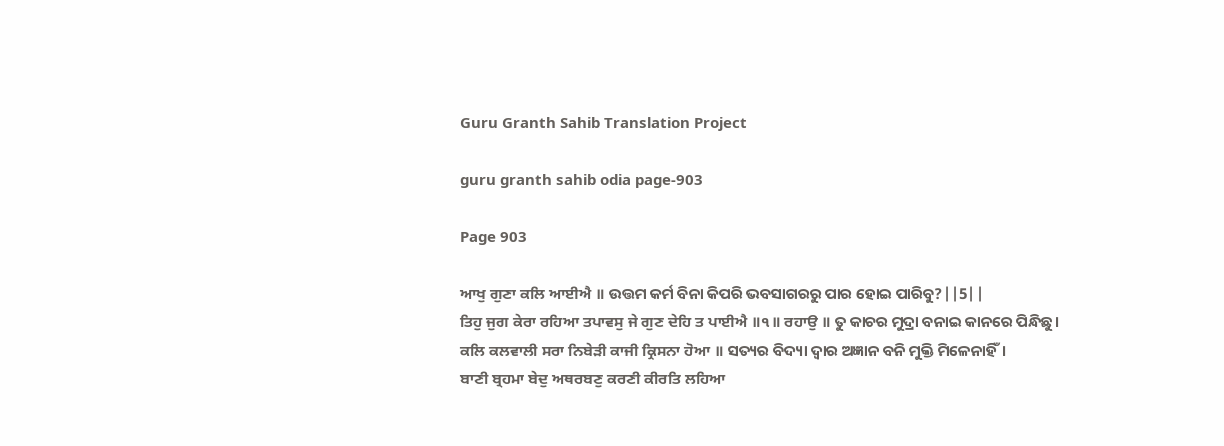Guru Granth Sahib Translation Project

guru granth sahib odia page-903

Page 903

ਆਖੁ ਗੁਣਾ ਕਲਿ ਆਈਐ ॥ ଉତ୍ତମ କର୍ମ ବିନା କିପରି ଭବସାଗରରୁ ପାର ହୋଇ ପାରିବୁ?||5||
ਤਿਹੁ ਜੁਗ ਕੇਰਾ ਰਹਿਆ ਤਪਾਵਸੁ ਜੇ ਗੁਣ ਦੇਹਿ ਤ ਪਾਈਐ ॥੧॥ ਰਹਾਉ ॥ ତୁ କାଚର ମୁଦ୍ରା ବନାଇ କାନରେ ପିନ୍ଧିଛୁ।
ਕਲਿ ਕਲਵਾਲੀ ਸਰਾ ਨਿਬੇੜੀ ਕਾਜੀ ਕ੍ਰਿਸਨਾ ਹੋਆ ॥ ସତ୍ୟର ବିଦ୍ୟା ଦ୍ଵାର ଅଜ୍ଞାନ ବନି ମୁକ୍ତି ମିଳେନାହିଁ।
ਬਾਣੀ ਬ੍ਰਹਮਾ ਬੇਦੁ ਅਥਰਬਣੁ ਕਰਣੀ ਕੀਰਤਿ ਲਹਿਆ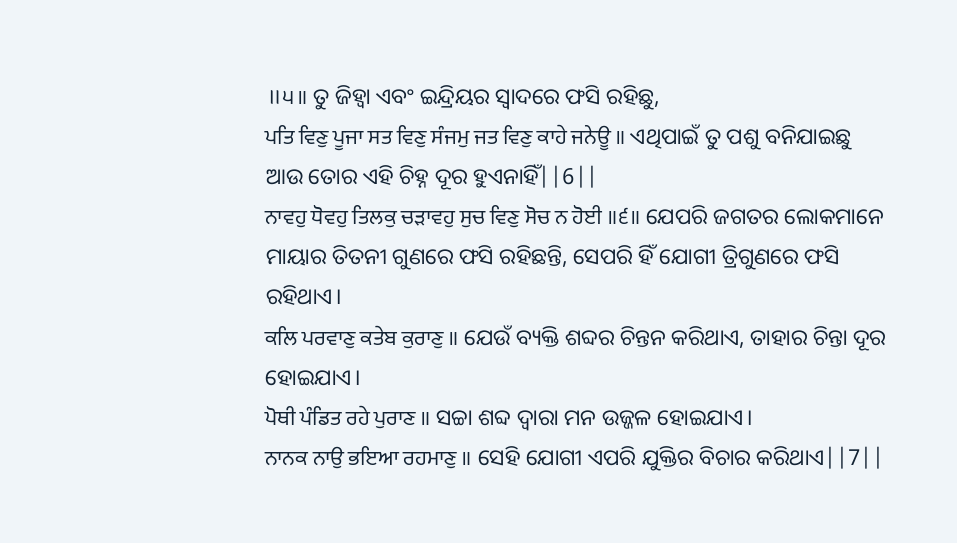॥੫॥ ତୁ ଜିହ୍ଵା ଏବଂ ଇନ୍ଦ୍ରିୟର ସ୍ଵାଦରେ ଫସି ରହିଛୁ,
ਪਤਿ ਵਿਣੁ ਪੂਜਾ ਸਤ ਵਿਣੁ ਸੰਜਮੁ ਜਤ ਵਿਣੁ ਕਾਹੇ ਜਨੇਊ ॥ ଏଥିପାଇଁ ତୁ ପଶୁ ବନିଯାଇଛୁ ଆଉ ତୋର ଏହି ଚିହ୍ନ ଦୂର ହୁଏନାହିଁ||6||
ਨਾਵਹੁ ਧੋਵਹੁ ਤਿਲਕੁ ਚੜਾਵਹੁ ਸੁਚ ਵਿਣੁ ਸੋਚ ਨ ਹੋਈ ॥੬॥ ଯେପରି ଜଗତର ଲୋକମାନେ ମାୟାର ତିତନୀ ଗୁଣରେ ଫସି ରହିଛନ୍ତି, ସେପରି ହିଁ ଯୋଗୀ ତ୍ରିଗୁଣରେ ଫସି ରହିଥାଏ।
ਕਲਿ ਪਰਵਾਣੁ ਕਤੇਬ ਕੁਰਾਣੁ ॥ ଯେଉଁ ବ୍ୟକ୍ତି ଶବ୍ଦର ଚିନ୍ତନ କରିଥାଏ, ତାହାର ଚିନ୍ତା ଦୂର ହୋଇଯାଏ।
ਪੋਥੀ ਪੰਡਿਤ ਰਹੇ ਪੁਰਾਣ ॥ ସଚ୍ଚା ଶବ୍ଦ ଦ୍ଵାରା ମନ ଉଜ୍ଜଳ ହୋଇଯାଏ।
ਨਾਨਕ ਨਾਉ ਭਇਆ ਰਹਮਾਣੁ ॥ ସେହି ଯୋଗୀ ଏପରି ଯୁକ୍ତିର ବିଚାର କରିଥାଏ||7||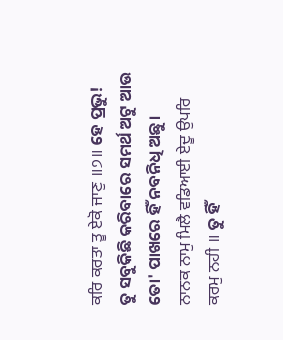ਕਰਿ ਕਰਤਾ ਤੂ ਏਕੋ ਜਾਣੁ ॥੭॥ ହେ ପ୍ରଭୁ! ତୁ ସବୁକିଛି କରିବାରେ ସମର୍ଥ ଅଟୁ ଆଉ ତୋ' ପାଖରେ ହିଁ ନବନିଧି ଅଛୁ।
ਨਾਨਕ ਨਾਮੁ ਮਿਲੈ ਵਡਿਆਈ ਏਦੂ ਉਪਰਿ ਕਰਮੁ ਨਹੀ ॥ ତୁ ହିଁ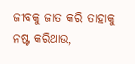ଜୀବକୁ ଜାତ କରି ତାହାକୁ ନଷ୍ଟ କରିଥାଉ,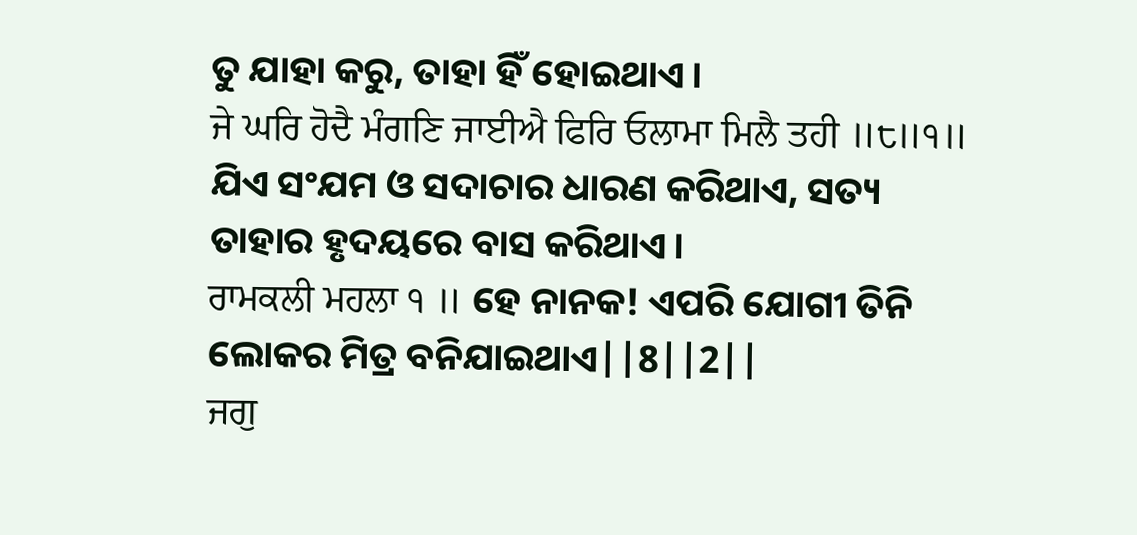ତୁ ଯାହା କରୁ, ତାହା ହିଁ ହୋଇଥାଏ।
ਜੇ ਘਰਿ ਹੋਦੈ ਮੰਗਣਿ ਜਾਈਐ ਫਿਰਿ ਓਲਾਮਾ ਮਿਲੈ ਤਹੀ ॥੮॥੧॥ ଯିଏ ସଂଯମ ଓ ସଦାଚାର ଧାରଣ କରିଥାଏ, ସତ୍ୟ ତାହାର ହୃଦୟରେ ବାସ କରିଥାଏ।
ਰਾਮਕਲੀ ਮਹਲਾ ੧ ॥ ହେ ନାନକ! ଏପରି ଯୋଗୀ ତିନି ଲୋକର ମିତ୍ର ବନିଯାଇଥାଏ||8||2||
ਜਗੁ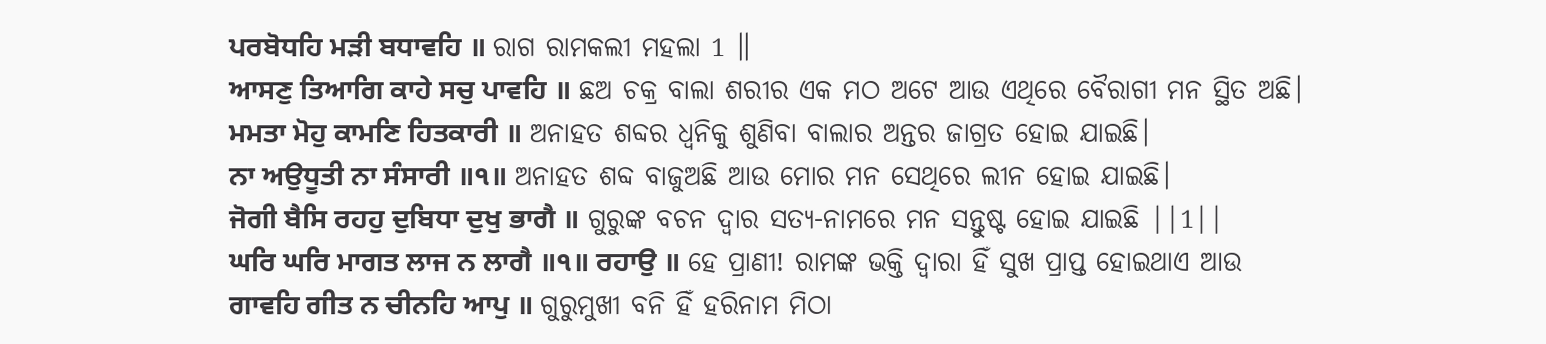ਪਰਬੋਧਹਿ ਮੜੀ ਬਧਾਵਹਿ ॥ ରାଗ ରାମକଲୀ ମହଲା 1 ॥
ਆਸਣੁ ਤਿਆਗਿ ਕਾਹੇ ਸਚੁ ਪਾਵਹਿ ॥ ଛଅ ଚକ୍ର ବାଲା ଶରୀର ଏକ ମଠ ଅଟେ ଆଉ ଏଥିରେ ବୈରାଗୀ ମନ ସ୍ଥିତ ଅଛି।
ਮਮਤਾ ਮੋਹੁ ਕਾਮਣਿ ਹਿਤਕਾਰੀ ॥ ଅନାହତ ଶବ୍ଦର ଧ୍ୱନିକୁ ଶୁଣିବା ବାଲାର ଅନ୍ତର ଜାଗ୍ରତ ହୋଇ ଯାଇଛି।
ਨਾ ਅਉਧੂਤੀ ਨਾ ਸੰਸਾਰੀ ॥੧॥ ଅନାହତ ଶବ୍ଦ ବାଜୁଅଛି ଆଉ ମୋର ମନ ସେଥିରେ ଲୀନ ହୋଇ ଯାଇଛି।
ਜੋਗੀ ਬੈਸਿ ਰਹਹੁ ਦੁਬਿਧਾ ਦੁਖੁ ਭਾਗੈ ॥ ଗୁରୁଙ୍କ ବଚନ ଦ୍ଵାର ସତ୍ୟ-ନାମରେ ମନ ସନ୍ତୁଷ୍ଟ ହୋଇ ଯାଇଛି ||1||
ਘਰਿ ਘਰਿ ਮਾਗਤ ਲਾਜ ਨ ਲਾਗੈ ॥੧॥ ਰਹਾਉ ॥ ହେ ପ୍ରାଣୀ! ରାମଙ୍କ ଭକ୍ତି ଦ୍ଵାରା ହିଁ ସୁଖ ପ୍ରାପ୍ତ ହୋଇଥାଏ ଆଉ
ਗਾਵਹਿ ਗੀਤ ਨ ਚੀਨਹਿ ਆਪੁ ॥ ଗୁରୁମୁଖୀ ବନି ହିଁ ହରିନାମ ମିଠା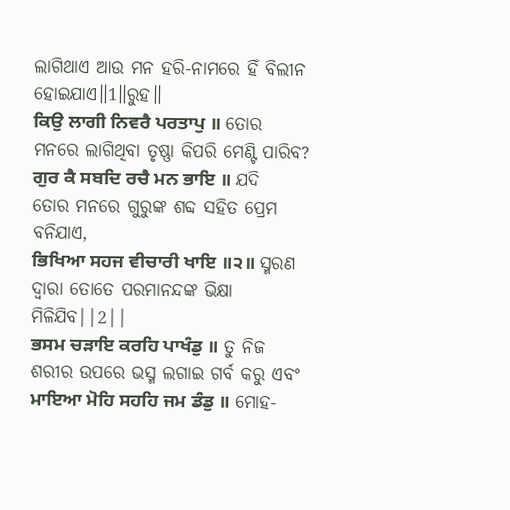ଲାଗିଥାଏ ଆଉ ମନ ହରି-ନାମରେ ହିଁ ବିଲୀନ ହୋଇଯାଏ॥1॥ରୁହ॥
ਕਿਉ ਲਾਗੀ ਨਿਵਰੈ ਪਰਤਾਪੁ ॥ ତୋର ମନରେ ଲାଗିଥିବା ତୃଷ୍ଣା କିପରି ମେଣ୍ଟି ପାରିବ?
ਗੁਰ ਕੈ ਸਬਦਿ ਰਚੈ ਮਨ ਭਾਇ ॥ ଯଦି ତୋର ମନରେ ଗୁରୁଙ୍କ ଶବ୍ଦ ସହିତ ପ୍ରେମ ବନିଯାଏ,
ਭਿਖਿਆ ਸਹਜ ਵੀਚਾਰੀ ਖਾਇ ॥੨॥ ସ୍ମରଣ ଦ୍ଵାରା ତୋତେ ପରମାନନ୍ଦଙ୍କ ଭିକ୍ଷା ମିଳିଯିବ||2||
ਭਸਮ ਚੜਾਇ ਕਰਹਿ ਪਾਖੰਡੁ ॥ ତୁ ନିଜ ଶରୀର ଉପରେ ଭସ୍ମ ଲଗାଇ ଗର୍ବ କରୁ ଏବଂ
ਮਾਇਆ ਮੋਹਿ ਸਹਹਿ ਜਮ ਡੰਡੁ ॥ ମୋହ-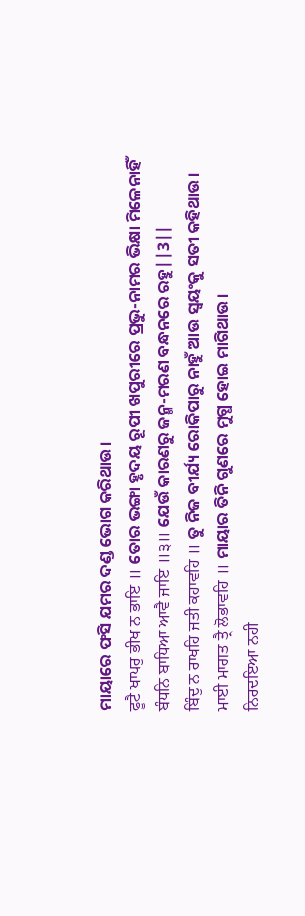ମାୟାରେ ଫସି ଯମର ଦଣ୍ଡ ଭୋଗ କରିଥାଉ।
ਫੂਟੈ ਖਾਪਰੁ ਭੀਖ ਨ ਭਾਇ ॥ ତୋର ଭଙ୍ଗା ହୃଦୟ ରୂପୀ ଖପୁରୀରେ ପ୍ରଭୁ-ନାମର ଭିକ୍ଷା ମିଳେନାହିଁ
ਬੰਧਨਿ ਬਾਧਿਆ ਆਵੈ ਜਾਇ ॥੩॥ ଯେଉଁ କାରଣରୁ ଜନ୍ମ-ମରଣ ବନ୍ଧନରେ ରହୁ||3||
ਬਿੰਦੁ ਨ ਰਾਖਹਿ ਜਤੀ ਕਹਾਵਹਿ ॥ ତୁ ନିଜ ବୀର୍ଯ୍ୟ ରୋକିପାରୁ ନାହୁଁ ଆଉ ସ୍ଵୟଂକୁ ସତୀ କହିଥାଉ।
ਮਾਈ ਮਾਗਤ ਤ੍ਰੈ ਲੋਭਾਵਹਿ ॥ ମାୟାର ତିନି ଗୁଣରେ ମୁଗ୍ଧ ହୋଇ ମାଗିଥାଉ।
ਨਿਰਦਇਆ ਨਹੀ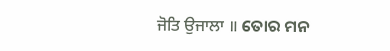ਜੋਤਿ ਉਜਾਲਾ ॥ ତୋର ମନ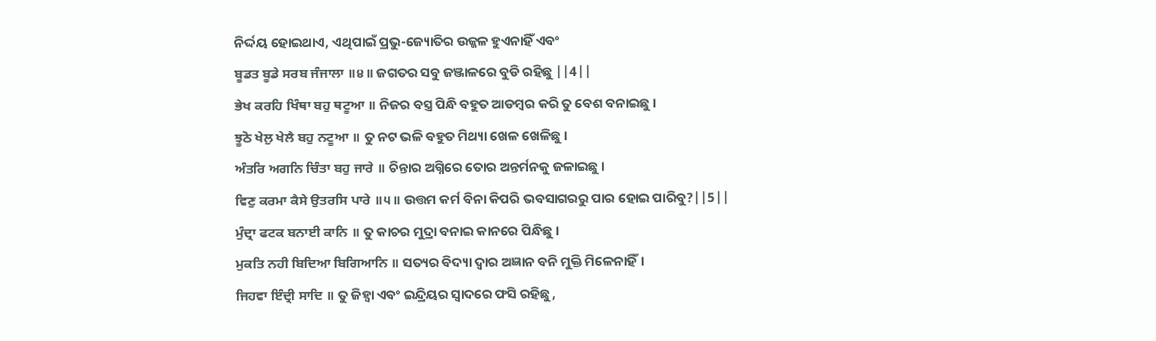ନିର୍ଦ୍ଦୟ ହୋଇଥାଏ, ଏଥିପାଇଁ ପ୍ରଭୁ-ଜ୍ୟୋତିର ଉଜ୍ଜଳ ହୁଏନାହିଁ ଏବଂ
ਬੂਡਤ ਬੂਡੇ ਸਰਬ ਜੰਜਾਲਾ ॥੪॥ ଜଗତର ସବୁ ଜଞ୍ଜାଳରେ ବୁଡି ରହିଛୁ ||4||
ਭੇਖ ਕਰਹਿ ਖਿੰਥਾ ਬਹੁ ਥਟੂਆ ॥ ନିଜର ବସ୍ତ୍ର ପିନ୍ଧି ବହୁତ ଆଡମ୍ବର କରି ତୁ ବେଶ ବନାଇଛୁ।
ਝੂਠੋ ਖੇਲੁ ਖੇਲੈ ਬਹੁ ਨਟੂਆ ॥ ତୁ ନଟ ଭଳି ବହୁତ ମିଥ୍ୟା ଖେଳ ଖେଳିଛୁ।
ਅੰਤਰਿ ਅਗਨਿ ਚਿੰਤਾ ਬਹੁ ਜਾਰੇ ॥ ଚିନ୍ତାର ଅଗ୍ନିରେ ତୋର ଅନ୍ତର୍ମନକୁ ଜଳାଇଛୁ।
ਵਿਣੁ ਕਰਮਾ ਕੈਸੇ ਉਤਰਸਿ ਪਾਰੇ ॥੫॥ ଉତ୍ତମ କର୍ମ ବିନା କିପରି ଭବସାଗରରୁ ପାର ହୋଇ ପାରିବୁ?||5||
ਮੁੰਦ੍ਰਾ ਫਟਕ ਬਨਾਈ ਕਾਨਿ ॥ ତୁ କାଚର ମୁଦ୍ରା ବନାଇ କାନରେ ପିନ୍ଧିଛୁ।
ਮੁਕਤਿ ਨਹੀ ਬਿਦਿਆ ਬਿਗਿਆਨਿ ॥ ସତ୍ୟର ବିଦ୍ୟା ଦ୍ଵାର ଅଜ୍ଞାନ ବନି ମୁକ୍ତି ମିଳେନାହିଁ।
ਜਿਹਵਾ ਇੰਦ੍ਰੀ ਸਾਦਿ ॥ ତୁ ଜିହ୍ଵା ଏବଂ ଇନ୍ଦ୍ରିୟର ସ୍ଵାଦରେ ଫସି ରହିଛୁ,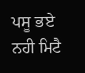ਪਸੂ ਭਏ ਨਹੀ ਮਿਟੈ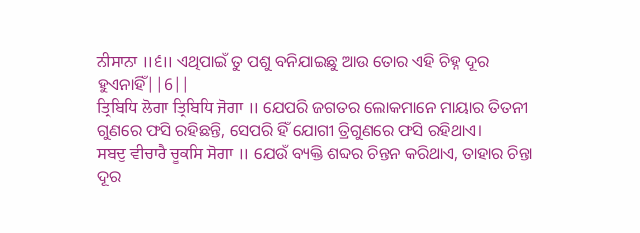ਨੀਸਾਨਾ ॥੬॥ ଏଥିପାଇଁ ତୁ ପଶୁ ବନିଯାଇଛୁ ଆଉ ତୋର ଏହି ଚିହ୍ନ ଦୂର ହୁଏନାହିଁ||6||
ਤ੍ਰਿਬਿਧਿ ਲੋਗਾ ਤ੍ਰਿਬਿਧਿ ਜੋਗਾ ॥ ଯେପରି ଜଗତର ଲୋକମାନେ ମାୟାର ତିତନୀ ଗୁଣରେ ଫସି ରହିଛନ୍ତି, ସେପରି ହିଁ ଯୋଗୀ ତ୍ରିଗୁଣରେ ଫସି ରହିଥାଏ।
ਸਬਦੁ ਵੀਚਾਰੈ ਚੂਕਸਿ ਸੋਗਾ ॥ ଯେଉଁ ବ୍ୟକ୍ତି ଶବ୍ଦର ଚିନ୍ତନ କରିଥାଏ, ତାହାର ଚିନ୍ତା ଦୂର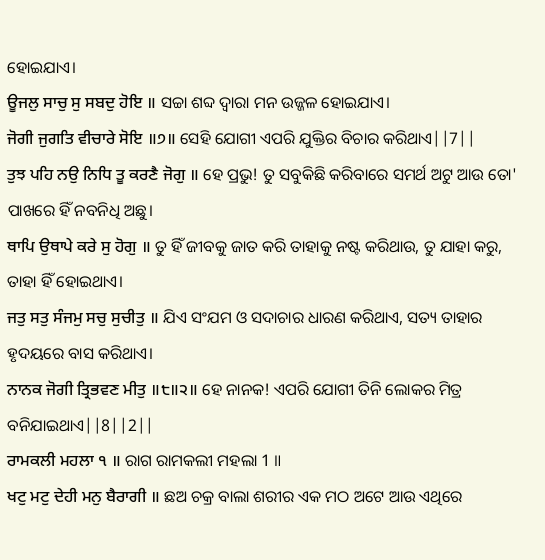ହୋଇଯାଏ।
ਊਜਲੁ ਸਾਚੁ ਸੁ ਸਬਦੁ ਹੋਇ ॥ ସଚ୍ଚା ଶବ୍ଦ ଦ୍ଵାରା ମନ ଉଜ୍ଜଳ ହୋଇଯାଏ।
ਜੋਗੀ ਜੁਗਤਿ ਵੀਚਾਰੇ ਸੋਇ ॥੭॥ ସେହି ଯୋଗୀ ଏପରି ଯୁକ୍ତିର ବିଚାର କରିଥାଏ||7||
ਤੁਝ ਪਹਿ ਨਉ ਨਿਧਿ ਤੂ ਕਰਣੈ ਜੋਗੁ ॥ ହେ ପ୍ରଭୁ! ତୁ ସବୁକିଛି କରିବାରେ ସମର୍ଥ ଅଟୁ ଆଉ ତୋ' ପାଖରେ ହିଁ ନବନିଧି ଅଛୁ।
ਥਾਪਿ ਉਥਾਪੇ ਕਰੇ ਸੁ ਹੋਗੁ ॥ ତୁ ହିଁ ଜୀବକୁ ଜାତ କରି ତାହାକୁ ନଷ୍ଟ କରିଥାଉ, ତୁ ଯାହା କରୁ, ତାହା ହିଁ ହୋଇଥାଏ।
ਜਤੁ ਸਤੁ ਸੰਜਮੁ ਸਚੁ ਸੁਚੀਤੁ ॥ ଯିଏ ସଂଯମ ଓ ସଦାଚାର ଧାରଣ କରିଥାଏ, ସତ୍ୟ ତାହାର ହୃଦୟରେ ବାସ କରିଥାଏ।
ਨਾਨਕ ਜੋਗੀ ਤ੍ਰਿਭਵਣ ਮੀਤੁ ॥੮॥੨॥ ହେ ନାନକ! ଏପରି ଯୋଗୀ ତିନି ଲୋକର ମିତ୍ର ବନିଯାଇଥାଏ||8||2||
ਰਾਮਕਲੀ ਮਹਲਾ ੧ ॥ ରାଗ ରାମକଲୀ ମହଲା 1 ॥
ਖਟੁ ਮਟੁ ਦੇਹੀ ਮਨੁ ਬੈਰਾਗੀ ॥ ଛଅ ଚକ୍ର ବାଲା ଶରୀର ଏକ ମଠ ଅଟେ ଆଉ ଏଥିରେ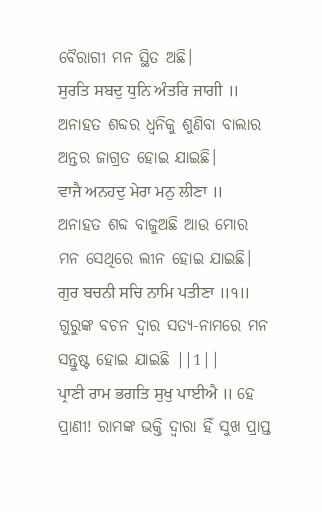ବୈରାଗୀ ମନ ସ୍ଥିତ ଅଛି।
ਸੁਰਤਿ ਸਬਦੁ ਧੁਨਿ ਅੰਤਰਿ ਜਾਗੀ ॥ ଅନାହତ ଶବ୍ଦର ଧ୍ୱନିକୁ ଶୁଣିବା ବାଲାର ଅନ୍ତର ଜାଗ୍ରତ ହୋଇ ଯାଇଛି।
ਵਾਜੈ ਅਨਹਦੁ ਮੇਰਾ ਮਨੁ ਲੀਣਾ ॥ ଅନାହତ ଶବ୍ଦ ବାଜୁଅଛି ଆଉ ମୋର ମନ ସେଥିରେ ଲୀନ ହୋଇ ଯାଇଛି।
ਗੁਰ ਬਚਨੀ ਸਚਿ ਨਾਮਿ ਪਤੀਣਾ ॥੧॥ ଗୁରୁଙ୍କ ବଚନ ଦ୍ଵାର ସତ୍ୟ-ନାମରେ ମନ ସନ୍ତୁଷ୍ଟ ହୋଇ ଯାଇଛି ||1||
ਪ੍ਰਾਣੀ ਰਾਮ ਭਗਤਿ ਸੁਖੁ ਪਾਈਐ ॥ ହେ ପ୍ରାଣୀ! ରାମଙ୍କ ଭକ୍ତି ଦ୍ଵାରା ହିଁ ସୁଖ ପ୍ରାପ୍ତ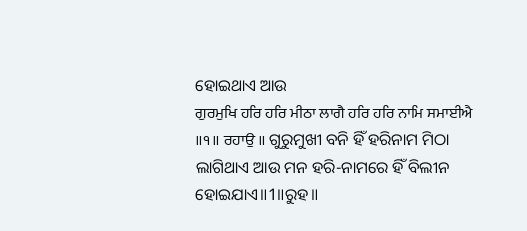ହୋଇଥାଏ ଆଉ
ਗੁਰਮੁਖਿ ਹਰਿ ਹਰਿ ਮੀਠਾ ਲਾਗੈ ਹਰਿ ਹਰਿ ਨਾਮਿ ਸਮਾਈਐ ॥੧॥ ਰਹਾਉ ॥ ଗୁରୁମୁଖୀ ବନି ହିଁ ହରିନାମ ମିଠା ଲାଗିଥାଏ ଆଉ ମନ ହରି-ନାମରେ ହିଁ ବିଲୀନ ହୋଇଯାଏ॥1॥ରୁହ॥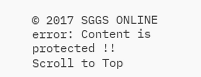© 2017 SGGS ONLINE
error: Content is protected !!
Scroll to Top